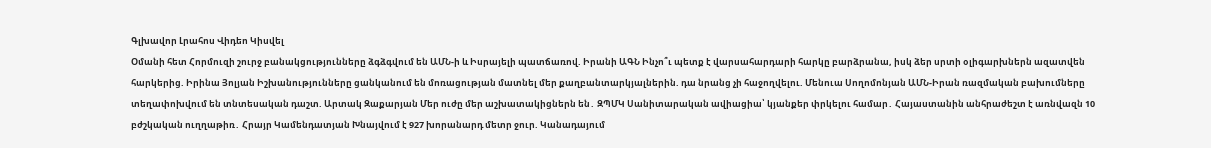Գլխավոր Լրահոս Վիդեո Կիսվել
Օմանի հետ Հորմուզի շուրջ բանակցությունները ձգձգվում են ԱՄՆ-ի և Իսրայելի պատճառով. Իրանի ԱԳՆ Ինչո՞ւ պետք է վարսահարդարի հարկը բարձրանա, իսկ ձեր սրտի օլիգարխներն ազատվեն հարկերից. Իրինա Յոլյան Իշխանությունները ցանկանում են մոռացության մատնել մեր քաղբանտարկյալներին. դա նրանց չի հաջողվելու. Մենուա Սողոմոնյան ԱՄՆ-Իրան ռազմական բախումները տեղափոխվում են տնտեսական դաշտ. Արտակ Զաքարյան Մեր ուժը մեր աշխատակիցներն են․ ԶՊՄԿ Սանիտարական ավիացիա՝ կյանքեր փրկելու համար․ Հայաստանին անհրաժեշտ է առնվազն 10 բժշկական ուղղաթիռ․ Հրայր Կամենդատյան Խնայվում է 927 խորանարդ մետր ջուր. Կանադայում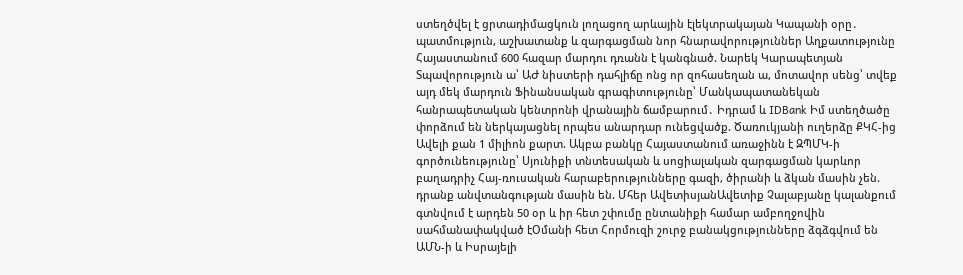ստեղծվել է ցրտադիմացկուն լողացող արևային էլեկտրակայան Կապանի օրը․ պատմություն, աշխատանք և զարգացման նոր հնարավորություններ Աղքատությունը Հայաստանում 600 հազար մարդու դռանն է կանգնած. Նարեկ Կարապետյան Տպավորություն ա՝ ԱԺ նիստերի դահլիճը ոնց որ զոհասեղան ա, մոտավոր սենց՝ տվեք այդ մեկ մարդուն Ֆինանսական գրագիտությունը՝ Մանկապատանեկան հանրապետական կենտրոնի վրանային ճամբարում․ Իդրամ և IDBank Իմ ստեղծածը փորձում են ներկայացնել որպես անարդար ունեցվածք. Ծառուկյանի ուղերձը ՔԿՀ-ից
Ավելի քան 1 միլիոն քարտ. Ակբա բանկը Հայաստանում առաջինն է ԶՊՄԿ-ի գործունեությունը՝ Սյունիքի տնտեսական և սոցիալական զարգացման կարևոր բաղադրիչ Հայ-ռուսական հարաբերությունները գազի, ծիրանի և ձկան մասին չեն. դրանք անվտանգության մասին են. Մհեր ԱվետիսյանԱվետիք Չալաբյանը կալանքում գտնվում է արդեն 50 օր և իր հետ շփումը ընտանիքի համար ամբողջովին սահմանափակված էՕմանի հետ Հորմուզի շուրջ բանակցությունները ձգձգվում են ԱՄՆ-ի և Իսրայելի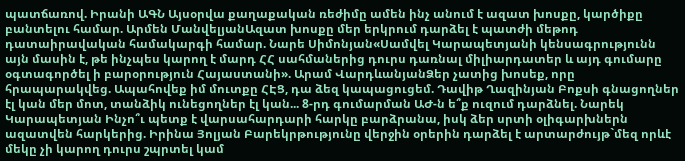պատճառով. Իրանի ԱԳՆ Այսօրվա քաղաքական ռեժիմը ամեն ինչ անում է ազատ խոսքը, կարծիքը բանտելու համար. Արմեն ՄանվելյանԱզատ խոսքը մեր երկրում դարձել է պատժի մեթոդ դատաիրավական համակարգի համար. Նարե Սիմոնյան«Սամվել Կարապետյանի կենսագրությունն այն մասին է, թե ինչպես կարող է մարդ ՀՀ սահմաներից դուրս դառնալ միլիարդատեր և այդ գումարը օգտագործել ի բարօրություն Հայաստանի». Արամ ՎարդևանյանՁեր չատից խոսեք, որը հրապարակվեց. Ապահովեք իմ մուտքը ՀԷՑ, դա ձեզ կապացուցեմ. Դավիթ Ղազինյան Բոքսի գնացողներ էլ կան մեր մոտ, տանձիկ ունեցողներ էլ կան... 8-րդ գումարման ԱԺ-ն ե՞ք ուզում դարձնել. Նարեկ Կարապետյան Ինչո՞ւ պետք է վարսահարդարի հարկը բարձրանա, իսկ ձեր սրտի օլիգարխներն ազատվեն հարկերից. Իրինա Յոլյան Բարեկրթությունը վերջին օրերին դարձել է արտարժույթ`մեզ որևէ մեկը չի կարող դուրս շպրտել կամ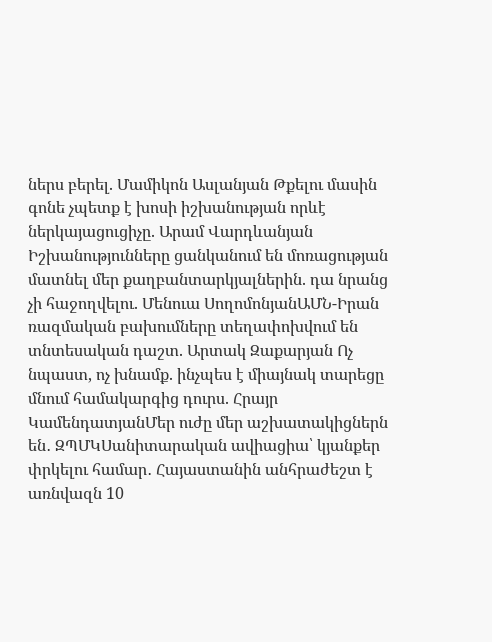ներս բերել. Մամիկոն Ասլանյան Թքելու մասին գոնե չպետք է խոսի իշխանության որևէ ներկայացուցիչը. Արամ Վարդևանյան Իշխանությունները ցանկանում են մոռացության մատնել մեր քաղբանտարկյալներին. դա նրանց չի հաջողվելու. Մենուա ՍողոմոնյանԱՄՆ-Իրան ռազմական բախումները տեղափոխվում են տնտեսական դաշտ. Արտակ Զաքարյան Ոչ նպաստ, ոչ խնամք. ինչպես է միայնակ տարեցը մնում համակարգից դուրս. Հրայր ԿամենդատյանՄեր ուժը մեր աշխատակիցներն են․ ԶՊՄԿՍանիտարական ավիացիա՝ կյանքեր փրկելու համար․ Հայաստանին անհրաժեշտ է առնվազն 10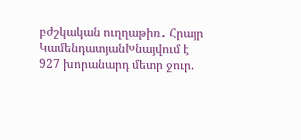բժշկական ուղղաթիռ․ Հրայր ԿամենդատյանԽնայվում է 927 խորանարդ մետր ջուր.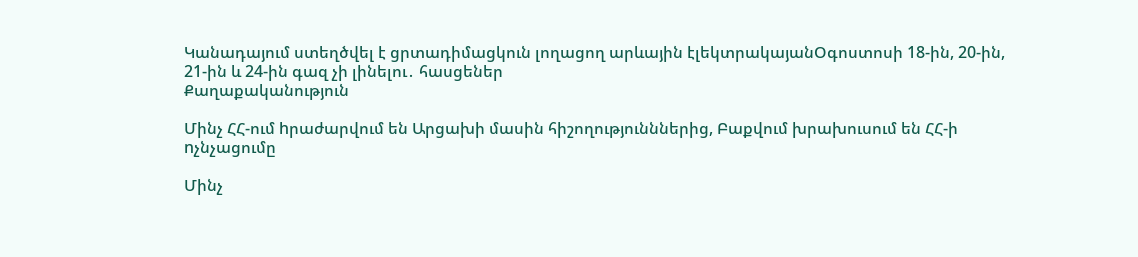Կանադայում ստեղծվել է ցրտադիմացկուն լողացող արևային էլեկտրակայանՕգոստոսի 18-ին, 20-ին, 21-ին և 24-ին գազ չի լինելու․ հասցեներ
Քաղաքականություն

Մինչ ՀՀ-ում hրաժարվում են Արցախի մասին հիշողությունններից, Բաքվում խրախուսում են ՀՀ-ի nչնչացումը

Մինչ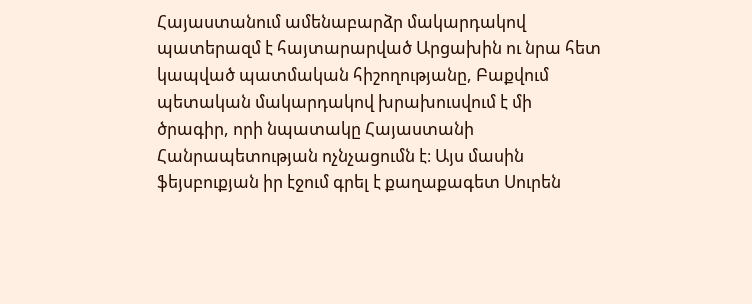Հայաստանում ամենաբարձր մակարդակով պատերազմ է հայտարարված Արցախին ու նրա հետ կապված պատմական հիշողությանը, Բաքվում պետական մակարդակով խրախուսվում է մի ծրագիր, որի նպատակը Հայաստանի Հանրապետության ոչնչացումն է։ Այս մասին ֆեյսբուքյան իր էջում գրել է քաղաքագետ Սուրեն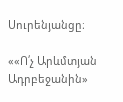Սուրենյանցը։

««Ո՛չ Արևմտյան Ադրբեջանին»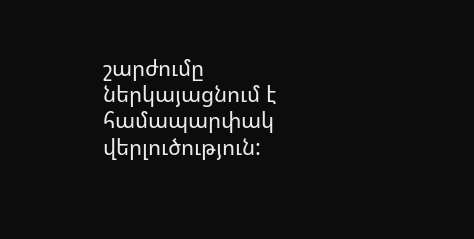շարժումը ներկայացնում է համապարփակ վերլուծություն: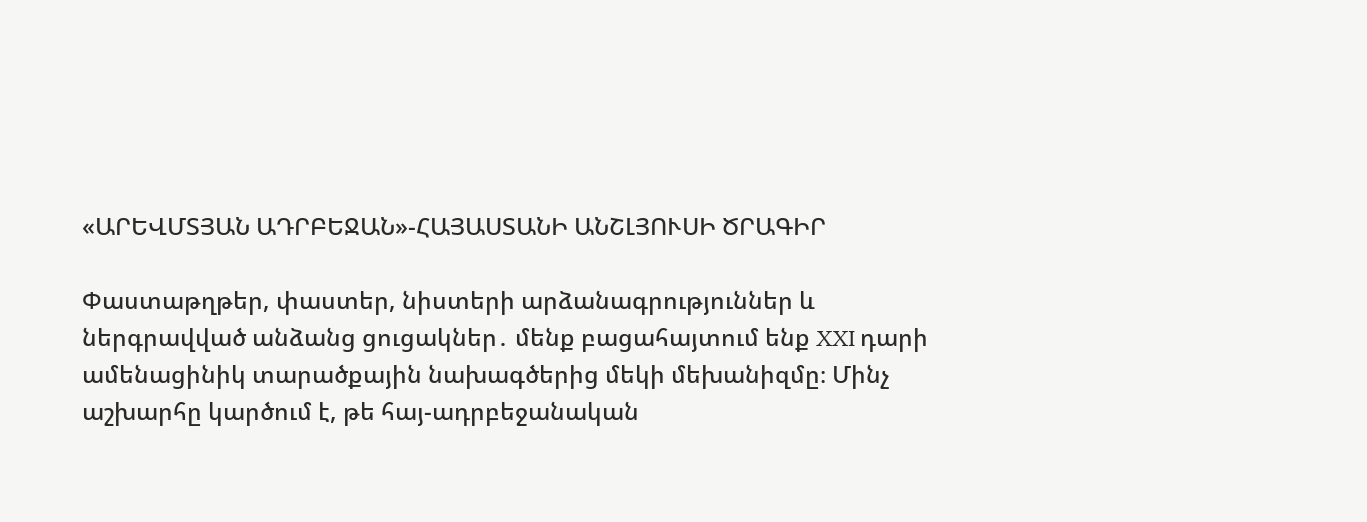«ԱՐԵՎՄՏՅԱՆ ԱԴՐԲԵՋԱՆ»-ՀԱՅԱՍՏԱՆԻ ԱՆՇԼՅՈՒՍԻ ԾՐԱԳԻՐ

Փաստաթղթեր, փաստեր, նիստերի արձանագրություններ և ներգրավված անձանց ցուցակներ․ մենք բացահայտում ենք XXI դարի ամենացինիկ տարածքային նախագծերից մեկի մեխանիզմը։ Մինչ աշխարհը կարծում է, թե հայ-ադրբեջանական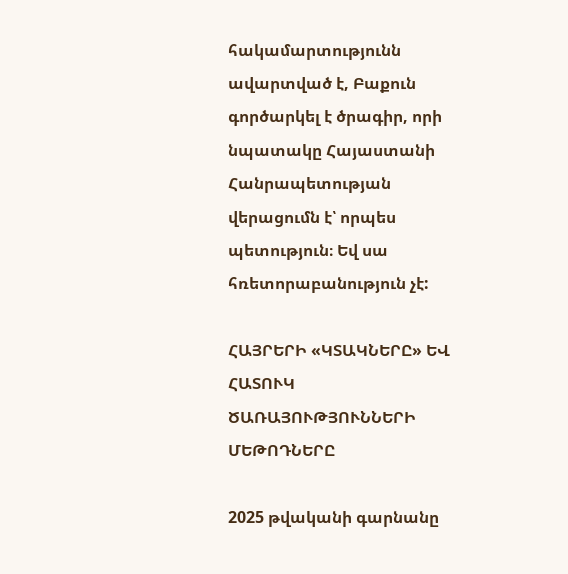հակամարտությունն ավարտված է, Բաքուն գործարկել է ծրագիր, որի նպատակը Հայաստանի Հանրապետության վերացումն է՝ որպես պետություն։ Եվ սա հռետորաբանություն չէ:

ՀԱՅՐԵՐԻ «ԿՏԱԿՆԵՐԸ» ԵՎ ՀԱՏՈՒԿ ԾԱՌԱՅՈՒԹՅՈՒՆՆԵՐԻ ՄԵԹՈԴՆԵՐԸ

2025 թվականի գարնանը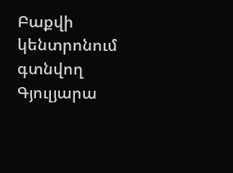Բաքվի կենտրոնում գտնվող Գյուլյարա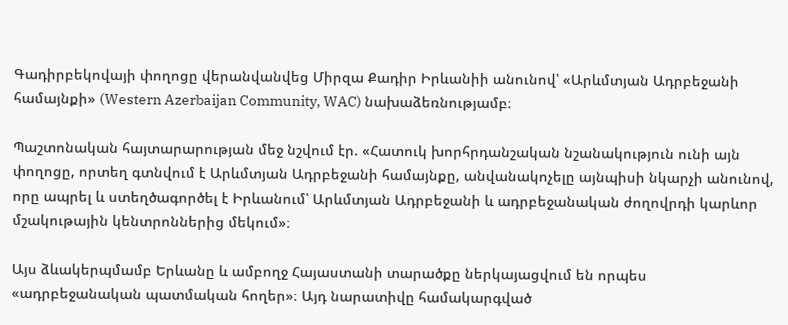Գադիրբեկովայի փողոցը վերանվանվեց Միրզա Քադիր Իրևանիի անունով՝ «Արևմտյան Ադրբեջանի համայնքի» (Western Azerbaijan Community, WAC) նախաձեռնությամբ։

Պաշտոնական հայտարարության մեջ նշվում էր. «Հատուկ խորհրդանշական նշանակություն ունի այն փողոցը, որտեղ գտնվում է Արևմտյան Ադրբեջանի համայնքը, անվանակոչելը այնպիսի նկարչի անունով, որը ապրել և ստեղծագործել է Իրևանում՝ Արևմտյան Ադրբեջանի և ադրբեջանական ժողովրդի կարևոր մշակութային կենտրոններից մեկում»։

Այս ձևակերպմամբ Երևանը և ամբողջ Հայաստանի տարածքը ներկայացվում են որպես «ադրբեջանական պատմական հողեր»։ Այդ նարատիվը համակարգված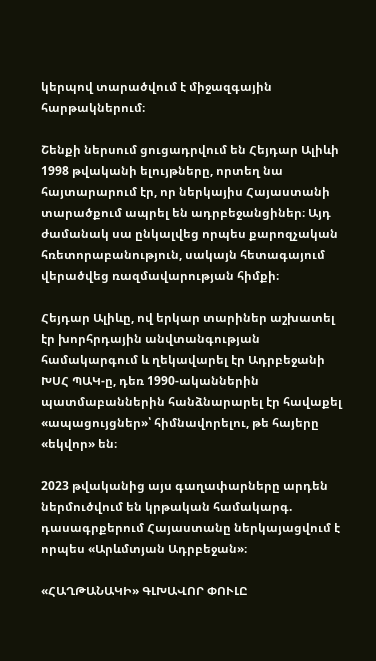կերպով տարածվում է միջազգային հարթակներում։

Շենքի ներսում ցուցադրվում են Հեյդար Ալիևի 1998 թվականի ելույթները, որտեղ նա հայտարարում էր, որ ներկայիս Հայաստանի տարածքում ապրել են ադրբեջանցիներ։ Այդ ժամանակ սա ընկալվեց որպես քարոզչական հռետորաբանություն, սակայն հետագայում վերածվեց ռազմավարության հիմքի։

Հեյդար Ալիևը, ով երկար տարիներ աշխատել էր խորհրդային անվտանգության համակարգում և ղեկավարել էր Ադրբեջանի ԽՍՀ ՊԱԿ-ը, դեռ 1990-ականներին պատմաբաններին հանձնարարել էր հավաքել «ապացույցներ»՝ հիմնավորելու, թե հայերը «եկվոր» են։

2023 թվականից այս գաղափարները արդեն ներմուծվում են կրթական համակարգ. դասագրքերում Հայաստանը ներկայացվում է որպես «Արևմտյան Ադրբեջան»։

«ՀԱՂԹԱՆԱԿԻ» ԳԼԽԱՎՈՐ ՓՈՒԼԸ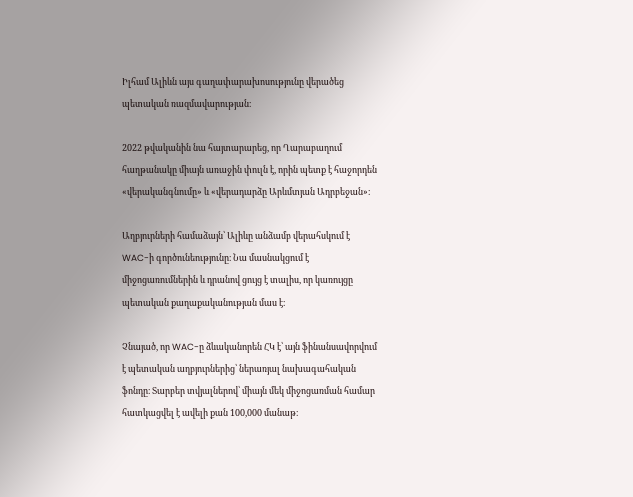Իլհամ Ալիևն այս գաղափարախոսությունը վերածեց պետական ռազմավարության։

2022 թվականին նա հայտարարեց, որ Ղարաբաղում հաղթանակը միայն առաջին փուլն է, որին պետք է հաջորդեն «վերականգնումը» և «վերադարձը Արևմտյան Ադրբեջան»։

Աղբյուրների համաձայն՝ Ալիևը անձամբ վերահսկում է WAC-ի գործունեությունը։ Նա մասնակցում է միջոցառումներին և դրանով ցույց է տալիս, որ կառույցը պետական քաղաքականության մաս է։

Չնայած, որ WAC-ը ձևականորեն ՀԿ է՝ այն ֆինանսավորվում է պետական աղբյուրներից՝ ներառյալ նախագահական ֆոնդը։ Տարբեր տվյալներով՝ միայն մեկ միջոցառման համար հատկացվել է ավելի քան 100,000 մանաթ։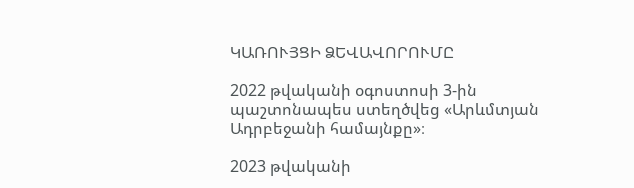ԿԱՌՈՒՅՑԻ ՁԵՎԱՎՈՐՈՒՄԸ

2022 թվականի օգոստոսի 3-ին պաշտոնապես ստեղծվեց «Արևմտյան Ադրբեջանի համայնքը»։

2023 թվականի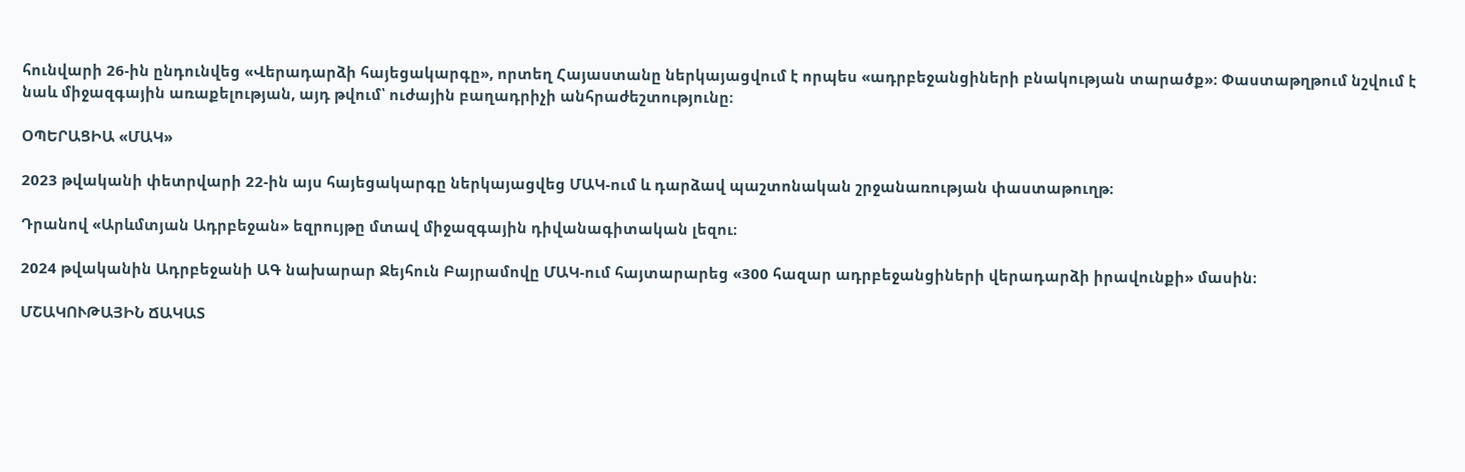հունվարի 26-ին ընդունվեց «Վերադարձի հայեցակարգը», որտեղ Հայաստանը ներկայացվում է որպես «ադրբեջանցիների բնակության տարածք»։ Փաստաթղթում նշվում է նաև միջազգային առաքելության, այդ թվում՝ ուժային բաղադրիչի անհրաժեշտությունը։

ՕՊԵՐԱՑԻԱ «ՄԱԿ»

2023 թվականի փետրվարի 22-ին այս հայեցակարգը ներկայացվեց ՄԱԿ-ում և դարձավ պաշտոնական շրջանառության փաստաթուղթ։

Դրանով «Արևմտյան Ադրբեջան» եզրույթը մտավ միջազգային դիվանագիտական լեզու։

2024 թվականին Ադրբեջանի ԱԳ նախարար Ջեյհուն Բայրամովը ՄԱԿ-ում հայտարարեց «300 հազար ադրբեջանցիների վերադարձի իրավունքի» մասին։

ՄՇԱԿՈՒԹԱՅԻՆ ՃԱԿԱՏ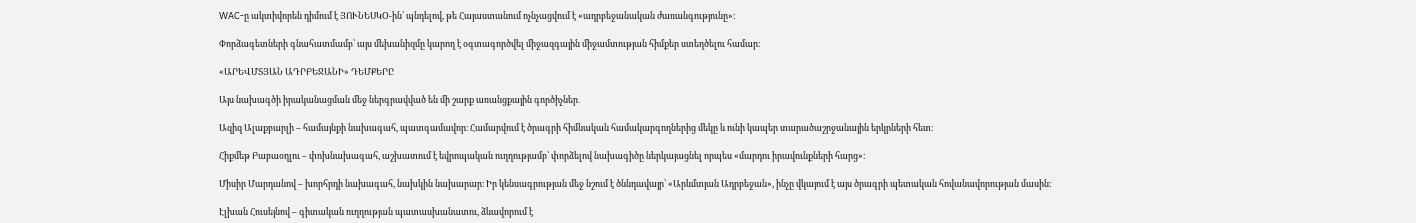WAC-ը ակտիվորեն դիմում է ՅՈՒՆԵՍԿՕ-ին՝ պնդելով, թե Հայաստանում ոչնչացվում է «ադրբեջանական ժառանգությունը»։

Փորձագետների գնահատմամբ՝ այս մեխանիզմը կարող է օգտագործվել միջազգային միջամտության հիմքեր ստեղծելու համար։

«ԱՐԵՎՄՏՅԱՆ ԱԴՐԲԵՋԱՆԻ» ԴԵՄՔԵՐԸ

Այս նախագծի իրականացման մեջ ներգրավված են մի շարք առանցքային գործիչներ․

Ազիզ Ալաքբարլի – համայնքի նախագահ, պատգամավոր։ Համարվում է ծրագրի հիմնական համակարգողներից մեկը և ունի կապեր տարածաշրջանային երկրների հետ։

Հիքմեթ Բաբաօղլու – փոխնախագահ, աշխատում է եվրոպական ուղղությամբ՝ փորձելով նախագիծը ներկայացնել որպես «մարդու իրավունքների հարց»։

Միսիր Մարդանով – խորհրդի նախագահ, նախկին նախարար։ Իր կենսագրության մեջ նշում է ծննդավայր՝ «Արևմտյան Ադրբեջան», ինչը վկայում է այս ծրագրի պետական հովանավորության մասին:

Էլխան Հուսեյնով – գիտական ուղղության պատասխանատու, ձևավորում է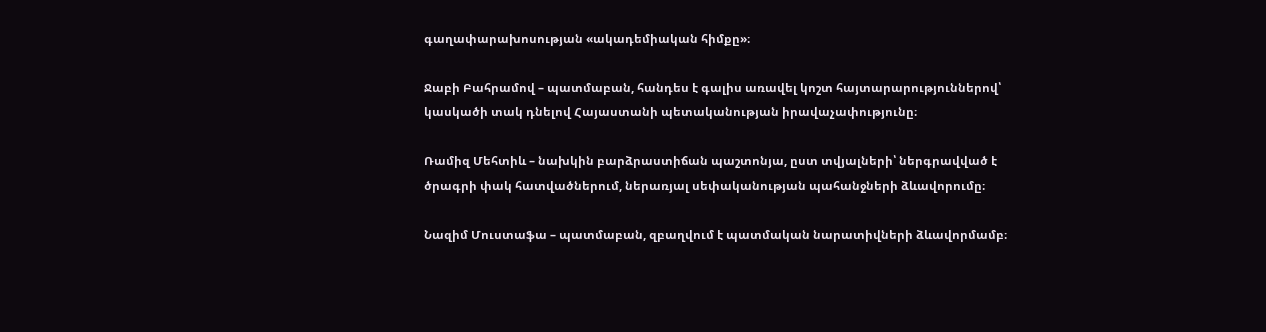գաղափարախոսության «ակադեմիական հիմքը»։

Ջաբի Բահրամով – պատմաբան, հանդես է գալիս առավել կոշտ հայտարարություններով՝ կասկածի տակ դնելով Հայաստանի պետականության իրավաչափությունը։

Ռամիզ Մեհտիև – նախկին բարձրաստիճան պաշտոնյա, ըստ տվյալների՝ ներգրավված է ծրագրի փակ հատվածներում, ներառյալ սեփականության պահանջների ձևավորումը։

Նազիմ Մուստաֆա – պատմաբան, զբաղվում է պատմական նարատիվների ձևավորմամբ։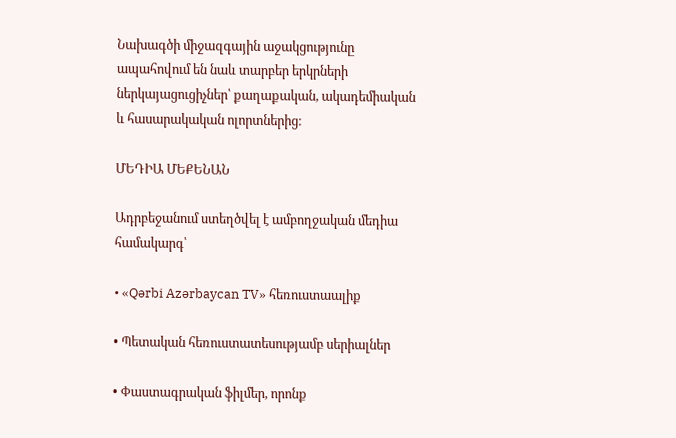Նախագծի միջազգային աջակցությունը ապահովում են նաև տարբեր երկրների ներկայացուցիչներ՝ քաղաքական, ակադեմիական և հասարակական ոլորտներից։

ՄԵԴԻԱ ՄԵՔԵՆԱՆ

Ադրբեջանում ստեղծվել է ամբողջական մեդիա համակարգ՝

• «Qərbi Azərbaycan TV» հեռուստաալիք

• Պետական հեռուստատեսությամբ սերիալներ

• Փաստագրական ֆիլմեր, որոնք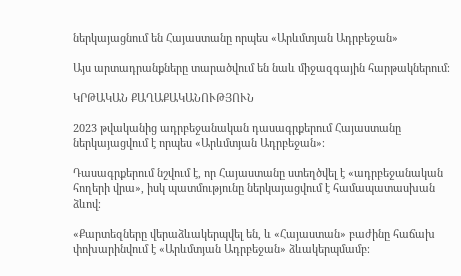ներկայացնում են Հայաստանը որպես «Արևմտյան Ադրբեջան»

Այս արտադրանքները տարածվում են նաև միջազգային հարթակներում։

ԿՐԹԱԿԱՆ ՔԱՂԱՔԱԿԱՆՈՒԹՅՈՒՆ

2023 թվականից ադրբեջանական դասագրքերում Հայաստանը ներկայացվում է որպես «Արևմտյան Ադրբեջան»։

Դասագրքերում նշվում է, որ Հայաստանը ստեղծվել է «ադրբեջանական հողերի վրա», իսկ պատմությունը ներկայացվում է համապատասխան ձևով։

«Քարտեզները վերաձևակերպվել են, և «Հայաստան» բաժինը հաճախ փոխարինվում է «Արևմտյան Ադրբեջան» ձևակերպմամբ։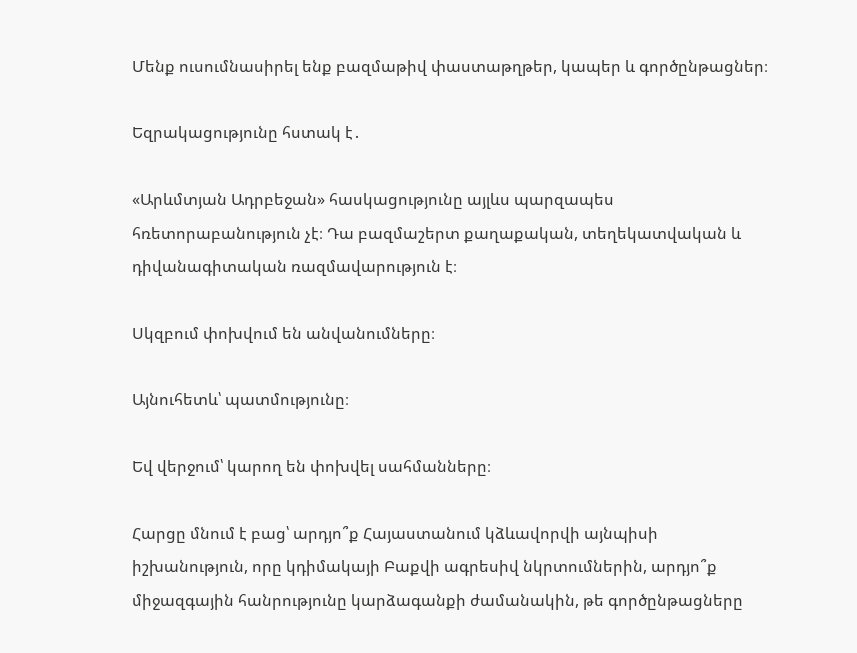Մենք ուսումնասիրել ենք բազմաթիվ փաստաթղթեր, կապեր և գործընթացներ։

Եզրակացությունը հստակ է․

«Արևմտյան Ադրբեջան» հասկացությունը այլևս պարզապես հռետորաբանություն չէ։ Դա բազմաշերտ քաղաքական, տեղեկատվական և դիվանագիտական ռազմավարություն է։

Սկզբում փոխվում են անվանումները։

Այնուհետև՝ պատմությունը։

Եվ վերջում՝ կարող են փոխվել սահմանները։

Հարցը մնում է բաց՝ արդյո՞ք Հայաստանում կձևավորվի այնպիսի իշխանություն, որը կդիմակայի Բաքվի ագրեսիվ նկրտումներին, արդյո՞ք միջազգային հանրությունը կարձագանքի ժամանակին, թե գործընթացները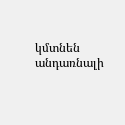կմտնեն անդառնալի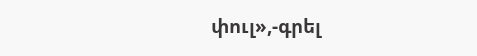փուլ»,-գրել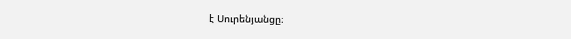է Սուրենյանցը։